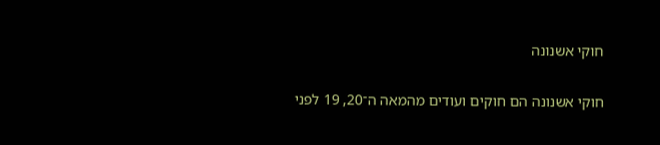חוקי אשנונה

חוקי אשנונה הם חוקים ועודים מהמאה ה־20, 19 לפני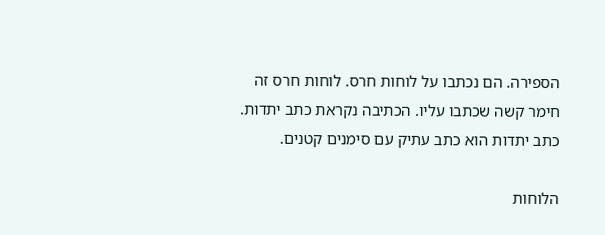הספירה. הם נכתבו על לוחות חרס. לוחות חרס זה חימר קשה שכתבו עליו. הכתיבה נקראת כתב יתדות. כתב יתדות הוא כתב עתיק עם סימנים קטנים.

הלוחות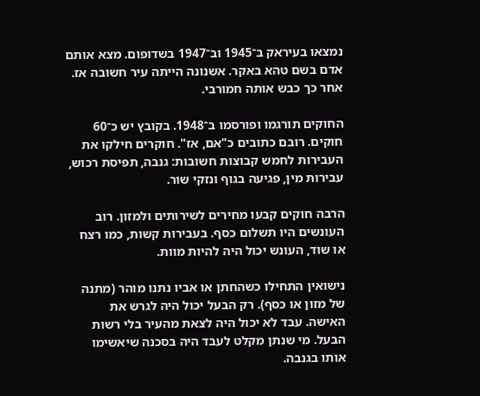נמצאו בעיראק ב־1945 וב־1947 בשדופום. מצא אותם אדם בשם טהא באקר. אשנונה הייתה עיר חשובה אז. אחר כך כבש אותה חמורבי.

החוקים תורגמו ופורסמו ב־1948. בקובץ יש כ־60 חוקים. רובם כתובים כ"אם, אז". חוקרים חילקו את העבירות לחמש קבוצות חשובות: גנבה, תפיסת רכוש, עבירות מין, פגיעה בגוף ונזקי שור.

הרבה חוקים קבעו מחירים לשירותים ולמזון. רוב העונשים היו תשלום כסף. בעבירות קשות, כמו רצח או שוד, העונש יכול היה להיות מוות.

נישואין התחילו כשהחתן או אביו נתנו מוהר (מתנה של מזון או כסף). רק הבעל יכול היה לגרש את האישה. עבד לא יכול היה לצאת מהעיר בלי רשות הבעל. מי שנתן מקלט לעבד היה בסכנה שיאשימו אותו בגנבה.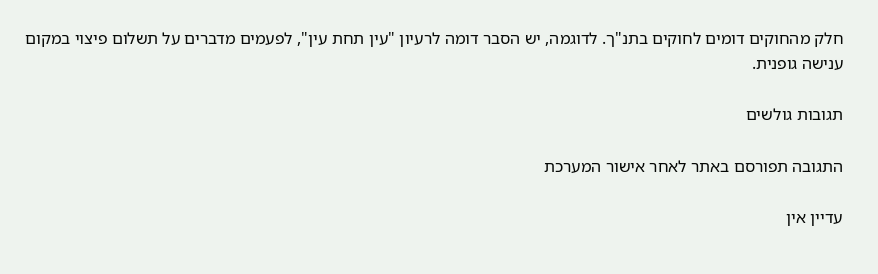חלק מהחוקים דומים לחוקים בתנ"ך. לדוגמה, יש הסבר דומה לרעיון "עין תחת עין", לפעמים מדברים על תשלום פיצוי במקום ענישה גופנית.

תגובות גולשים

התגובה תפורסם באתר לאחר אישור המערכת

עדיין אין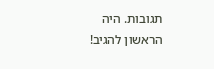תגובות. היה הראשון להגיב!